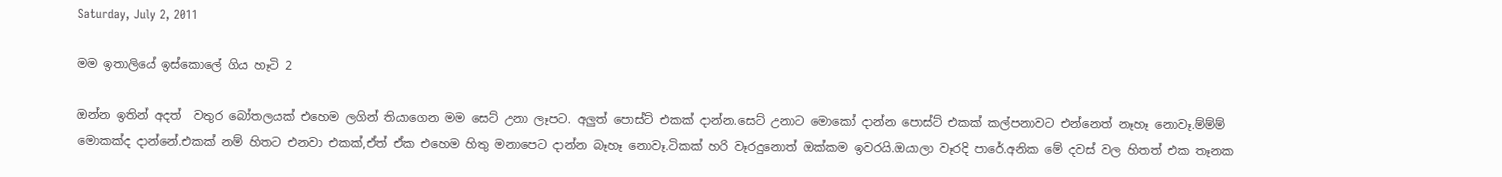Saturday, July 2, 2011

මම ඉතාලියේ ඉස්කොලේ ගිය හෑටි 2

ඔන්න ඉතින් අදත්  වතුර බෝතලයක් එහෙම ලගින් තියාගෙන මම සෙට් උනා ලෑපට. අලුත් පොස්ට් එකක් දාන්න.සෙට් උනාට මොකෝ දාන්න පොස්ට් එකක් කල්පනාවට එන්නෙත් නෑහෑ නොවෑ.ම්ම්ම් මොකක්ද දාන්නේ.එකක් නම් හිතට එනවා එකක්,ඒත් ඒක එහෙම හිතු මනාපෙට දාන්න බෑහෑ නොවෑ.ටිකක් හරි වෑරදුනොත් ඔක්කම ඉවරයි.ඔයාලා වෑරදි පාරේ.අනික මේ දවස් වල හිතත් එක තෑනක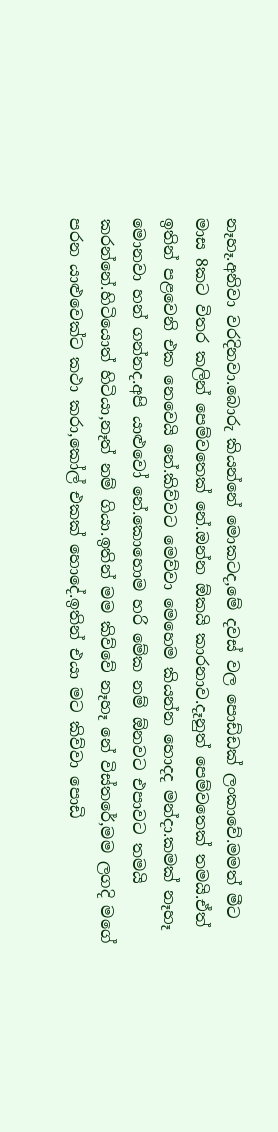නෑහෑ.අනිවා වරදිනවා.බොරු කියන්නේ මොකටද,මේ දවස් වල පොඩ්ඩක් ලංකාවේ.මමත් මීට මාස 8කට විතර කලින් පෙම්වතෙක් නේ.ඔන්න ඕකයි කාරනාව.දෑනුත් පෙම්වතෙක් තමයි.ඒත් ඉතින් පළවෙනි එක නෙවෙයි නේ.කිව්වට මෙව්වා මෙහෙම කියන්න හොදද මන්දා.කමක් නෑහෑ මොනවා හන් ගන්නද.අපි යාළුවෝ නේ.කොහොම හරි මේක නම් ඕනවට එපාවට තමයි කරන්නේ.හිටියොත් හිටියා,නෑත් නම් ගියා.ඉතින් මම කිව්වේ නෑහෑ නේ විස්තරේ,මම ලගදි මගේ පරන යාළුවෙක්ට කථා කරා,කෝල් එකක් හොදේ.ඉතින් එයා මට කිව්වා පොඩි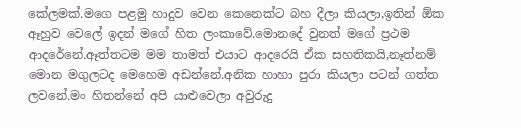කේලමක්.මගෙ පළමු හාදුව වෙන කෙනෙක්ට බහ දීලා කියලා,ඉතින් ඕක ඈහුව වෙලේ ඉදන් මගේ හිත ලංකාවේ.මොනදේ වුනත් මගේ ප්‍රථම ආදරේනේ.ඈත්තටම මම තාමත් එයාට ආදරෙයි ඒක සහතිකයි,නෑත්නම් මොන මගුලටද මෙහෙම අඩන්නේ.අනික හාහා පුරා කියලා පටන් ගත්ත ලවනේ.මං හිතන්නේ අපි යාළුවෙලා අවුරුදු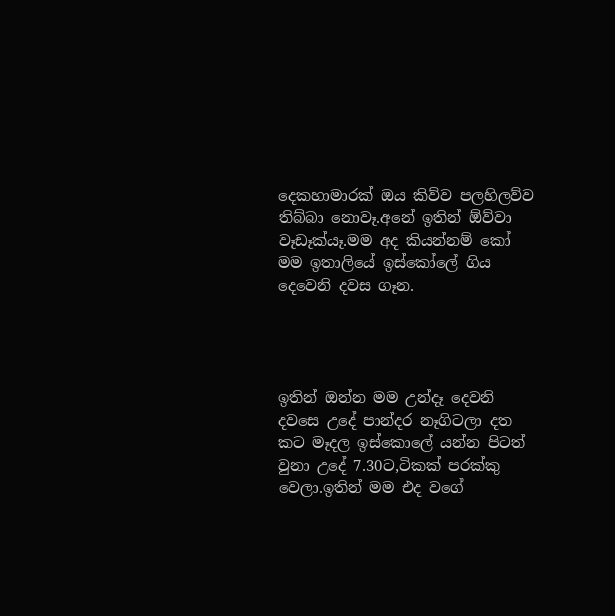දෙකහාමාරක් ඔය කිව්ව පලහිලව්ව තිබ්බා නොවෑ.අනේ ඉතින් ඕව්වා වෑඩෑක්යෑ.මම අද කියන්නම් කෝ මම ඉතාලියේ ඉස්කෝලේ ගිය දෙවෙනි දවස ගෑන.




ඉතින් ඔන්න මම උන්දෑ දෙවනි දවසෙ උදේ පාන්දර නෑගිටලා දත කට මෑදල ඉස්කොලේ යන්න පිටත් වුනා උදේ 7.30ට,ටිකක් පරක්කු වෙලා.ඉතින් මම එද වගේ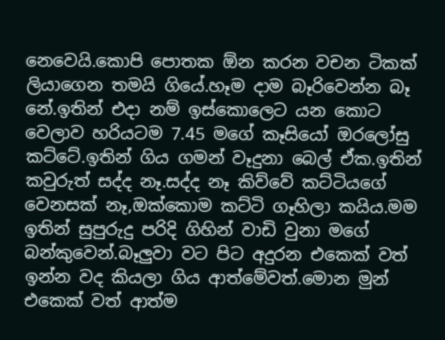නෙවෙයි.කොපි පොතක ඕන කරන වචන ටිකක් ලියාගෙන තමයි ගියේ.හෑම දාම බෑරිවෙන්න බෑ නේ.ඉතින් එදා නම් ඉස්කොලෙට යන කොට වෙලාව හරියටම 7.45 මගේ කෑසියෝ ඔරලෝසු කට්ටේ.ඉතින් ගිය ගමන් වෑදුනා බෙල් ඒක.ඉතින් කවුරුත් සද්ද නෑ.සද්ද නෑ කිව්වේ කට්ටියගේ වෙනසක් නෑ,ඔක්කොම කට්ටි ගෑහිලා කයිය.මම ඉතින් සුපුරුදු පරිදි ගිහින් වාඩි වුනා මගේ බන්කුවෙන්.බෑලුවා වට පිට අදුරන එකෙක් වත් ඉන්න වද කියලා ගිය ආත්මේවත්.මොන මුන් එකෙක් වත් ආත්ම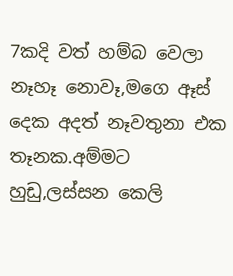7කදි වත් හම්බ වෙලා නෑහෑ නොවෑ,මගෙ ඈස් දෙක අදත් නෑවතුනා එක තෑනක.අම්මට හුඩු,ලස්සන කෙලි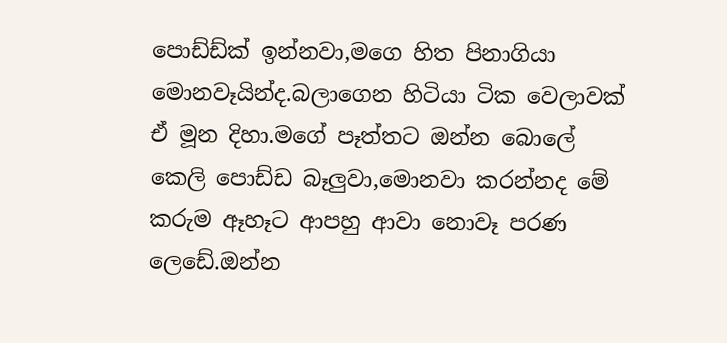පොඩ්ඩ්ක් ඉන්නවා,මගෙ හිත පිනාගියා මොනවෑයින්ද.බලාගෙන හිටියා ටික වෙලාවක් ඒ මූන දිහා.මගේ පෑත්තට ඔන්න බොලේ කෙලි පොඩ්ඩ බෑලුවා,මොනවා කරන්නද මේ කරුම ඈහෑට ආපහු ආවා නොවෑ පරණ ලෙඩේ.ඔන්න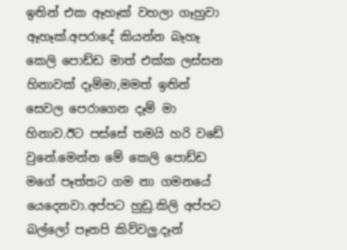ඉතින් එක ඈහෑක් වහලා ගෑහුවා ඈහෑක්.අපරාදේ කියන්න බෑහෑ කෙලි පොඩ්ඩ මාත් එක්ක ලස්සන හිනාවක් දෑම්මා,මමත් ඉතින් සෙවල පෙරාගෙන දෑම් මා හිනාව.ඊට පස්සේ තමයි හරි වඩේ වුනේ.මෙන්න මේ කෙලි පොඩ්ඩ මගේ පෑත්තට ගම නා ගමනයේ යෙදෙනවා.අප්පට හුඩු.කිලි අප්පට බල්ලෝ පෑනපි කිව්වලු.දෑන්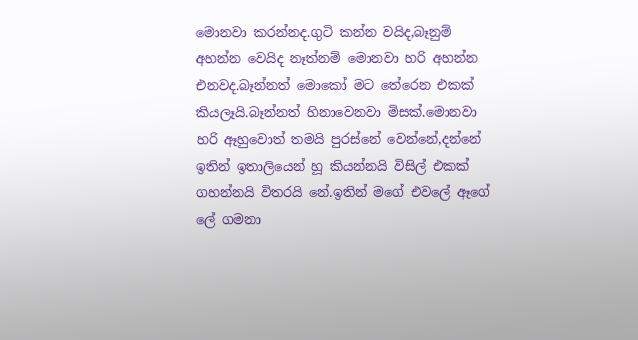මොනවා කරන්නද.ගුටි කන්න වයිද,බෑනුම් අහන්න වෙයිද නෑත්නම් මොනවා හරි අහන්න එනවද.බෑන්නත් මොකෝ මට තේරෙන එකක් කියලෑයි.බෑන්නත් හිනාවෙනවා මිසක්.මොනවා හරි ඈහුවොත් තමයි පුරස්නේ වෙන්නේ,දන්නේ ඉතින් ඉතාලියෙන් හූ කියන්නයි විසිල් එකක් ගහන්නයි විතරයි නේ.ඉතින් මගේ එවලේ ඈගේ ලේ ගමනා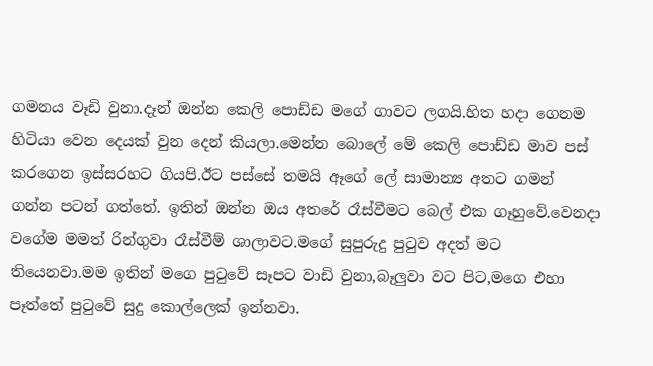ගමනය වෑඩි වුනා.දෑන් ඔන්න කෙලි පොඩ්ඩ මගේ ගාවට ලගයි.හිත හදා ගෙනම හිටියා වෙන දෙයක් වුන දෙන් කියලා.මෙන්න බොලේ මේ කෙලි පොඩ්ඩ මාව පස් කරගෙන ඉස්සරහට ගියපි.ඊට පස්සේ තමයි ඈගේ ලේ සාමාන්‍ය අතට ගමන් ගන්න පටන් ගත්තේ. ඉතින් ඔන්න ඔය අතරේ රෑස්වීමට බෙල් එක ගෑහුවේ.වෙනදා වගේම මමත් රින්ගුවා රෑස්වීම් ශාලාවට.මගේ සුපුරුදු පුටුව අදත් මට තියෙනවා.මම ඉතින් මගෙ පුටුවේ සෑපට වාඩි වුනා,බෑලුවා වට පිට,මගෙ එහා පෑත්තේ පුටුවේ සුදු කොල්ලෙක් ඉන්නවා.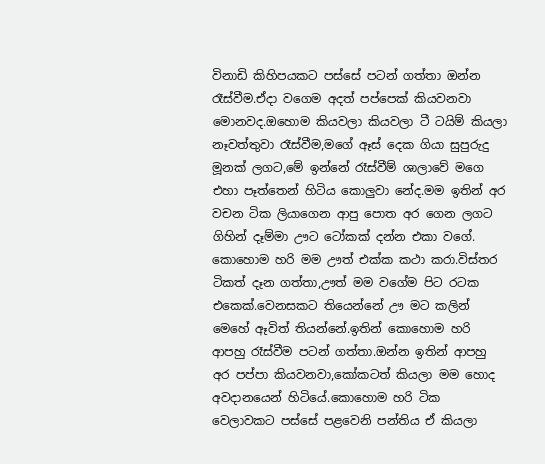විනාඩි කිහිපයකට පස්සේ පටන් ගත්තා ඔන්න රෑස්වීම.ඒදා වගෙම අදත් පප්පෙක් කියවනවා මොනවද.ඔහොම කියවලා කියවලා ටී ටයිම් කියලා නෑවත්තුවා රෑස්වීම,මගේ ඈස් දෙක ගියා සුපුරුදු මූනක් ලගට,මේ ඉන්නේ රෑස්වීම් ශාලාවේ මගෙ එහා පෑත්තෙන් හිටිය කොලුවා නේද.මම ඉතින් අර වචන ටික ලියාගෙන ආපු පොත අර ගෙන ලගට ගිහින් දෑම්මා ඌට ටෝකක් දන්න එකා වගේ. කොහොම හරි මම ඌත් එක්ක කථා කරා.විස්තර ටිකත් දෑන ගත්තා,ඌත් මම වගේම පිට රටක එකෙක්.වෙනසකට තියෙන්නේ ඌ මට කලින් මෙහේ ඈවිත් තියන්නේ.ඉතින් කොහොම හරි ආපහු රෑස්වීම පටන් ගත්තා.ඔන්න ඉතින් ආපහු අර පප්පා කියවනවා,කෝකටත් කියලා මම හොද අවදානයෙන් හිටියේ.කොහොම හරි ටික වෙලාවකට පස්සේ පළවෙනි පන්තිය ඒ කියලා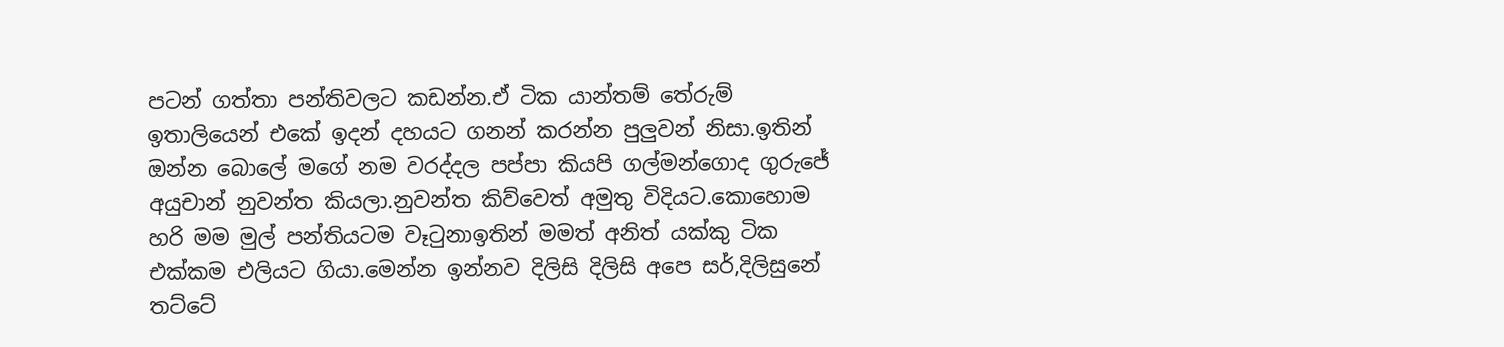පටන් ගත්තා පන්තිවලට කඩන්න.ඒ ටික යාන්තම් තේරුම් ඉතාලියෙන් එකේ ඉදන් දහයට ගනන් කරන්න පුලුවන් නිසා.ඉතින් ඔන්න බොලේ මගේ නම වරද්දල පප්පා කියපි ගල්මන්ගොද ගුරුජේ අයුචාන් නුවන්ත කියලා.නුවන්ත කිව්වෙත් අමුතු විදියට.කොහොම හරි මම මුල් පන්තියටම වෑටුනාඉතින් මමත් අනිත් යක්කු ටික එක්කම එලියට ගියා.මෙන්න ඉන්නව දිලිසි දිලිසි අපෙ සර්,දිලිසුනේ තට්ටේ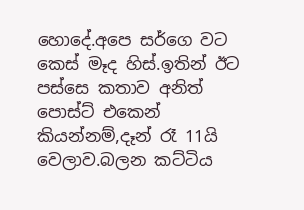හොදේ.අපෙ සර්ගෙ වට කෙස් මෑද හිස්.ඉතින් ඊට පස්සෙ කතාව අනිත් පොස්ට් එකෙන් කියන්නම්,දෑන් රෑ 11යි වෙලාව.බලන කට්ටිය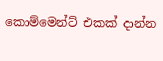කොම්මෙන්ට් එකක් දාන්න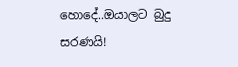හොදේ..ඔයාලට බුදු සරණයි!